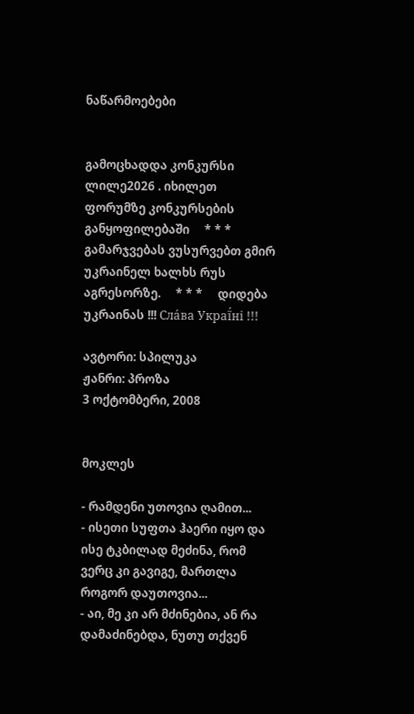ნაწარმოებები


გამოცხადდა კონკურსი ლილე2026 . იხილეთ ფორუმზე კონკურსების განყოფილებაში     * * *     გამარჯვებას ვუსურვებთ გმირ უკრაინელ ხალხს რუს აგრესორზე.     * * *     დიდება უკრაინას !!! Сла́ва Украї́ні !!!

ავტორი: სპილუკა
ჟანრი: პროზა
3 ოქტომბერი, 2008


მოკლეს

- რამდენი უთოვია ღამით...
- ისეთი სუფთა ჰაერი იყო და ისე ტკბილად მეძინა, რომ ვერც კი გავიგე, მართლა როგორ დაუთოვია...
- აი, მე კი არ მძინებია, ან რა დამაძინებდა, ნუთუ თქვენ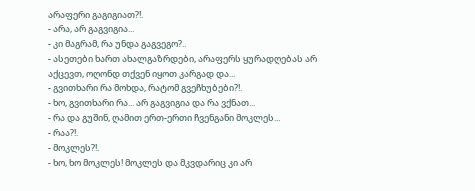არაფერი გაგიგიათ?!.
- არა, არ გაგვიგია...
- კი მაგრამ, რა უნდა გაგვეგო?..
- ასეთები ხართ ახალგაზრდები, არაფერს ყურადღებას არ აქცევთ, ოღონდ თქვენ იყოთ კარგად და...
- გვითხარი რა მოხდა, რატომ გვეჩხუბები?!.
- ხო, გვითხარი რა... არ გაგვიგია და რა ვქნათ...
- რა და გუშინ, ღამით ერთ-ერთი ჩვენგანი მოკლეს...
- რაა?!.
- მოკლეს?!.
- ხო, ხო მოკლეს! მოკლეს და მკვდარიც კი არ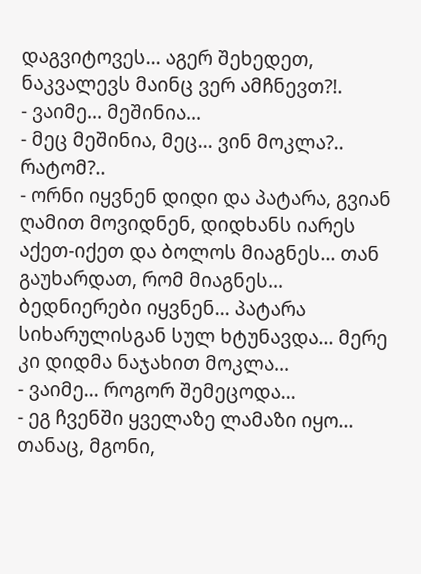დაგვიტოვეს... აგერ შეხედეთ, ნაკვალევს მაინც ვერ ამჩნევთ?!.
- ვაიმე... მეშინია...
- მეც მეშინია, მეც... ვინ მოკლა?.. რატომ?..
- ორნი იყვნენ დიდი და პატარა, გვიან ღამით მოვიდნენ, დიდხანს იარეს აქეთ-იქეთ და ბოლოს მიაგნეს... თან გაუხარდათ, რომ მიაგნეს... ბედნიერები იყვნენ... პატარა სიხარულისგან სულ ხტუნავდა... მერე კი დიდმა ნაჯახით მოკლა...
- ვაიმე... როგორ შემეცოდა...
- ეგ ჩვენში ყველაზე ლამაზი იყო... თანაც, მგონი,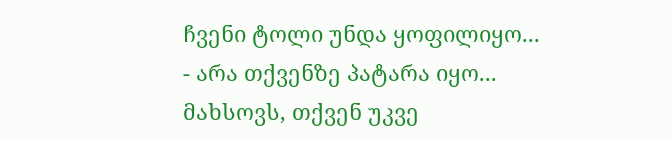ჩვენი ტოლი უნდა ყოფილიყო...
- არა თქვენზე პატარა იყო... მახსოვს, თქვენ უკვე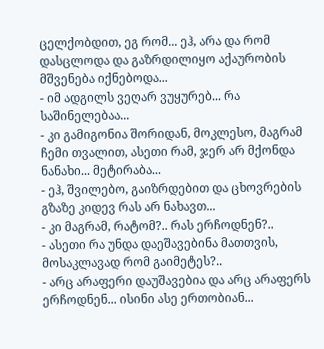ცელქობდით, ეგ რომ... ეჰ, არა და რომ დასცლოდა და გაზრდილიყო აქაურობის მშვენება იქნებოდა...
- იმ ადგილს ვეღარ ვუყურებ... რა საშინელებაა...
- კი გამიგონია შორიდან, მოკლესო, მაგრამ ჩემი თვალით, ასეთი რამ, ჯერ არ მქონდა ნანახი... მეტირაბა...
- ეჰ, შვილებო, გაიზრდებით და ცხოვრების გზაზე კიდევ რას არ ნახავთ...
- კი მაგრამ, რატომ?.. რას ერჩოდნენ?..
- ასეთი რა უნდა დაეშავებინა მათთვის, მოსაკლავად რომ გაიმეტეს?..
- არც არაფერი დაუშავებია და არც არაფერს ერჩოდნენ... ისინი ასე ერთობიან...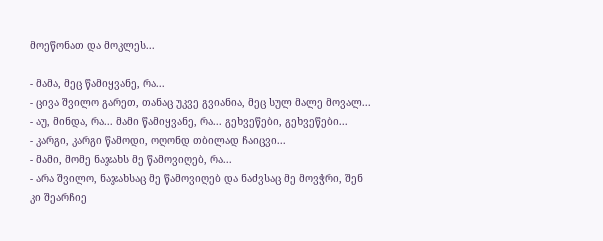მოეწონათ და მოკლეს...

- მამა, მეც წამიყვანე, რა...
- ცივა შვილო გარეთ, თანაც უკვე გვიანია, მეც სულ მალე მოვალ...
- აუ, მინდა, რა... მამი წამიყვანე, რა... გეხვეწები, გეხვეწები...
- კარგი, კარგი წამოდი, ოღონდ თბილად ჩაიცვი...
- მამი, მომე ნაჯახს მე წამოვიღებ, რა...
- არა შვილო, ნაჯახსაც მე წამოვიღებ და ნაძვსაც მე მოვჭრი, შენ კი შეარჩიე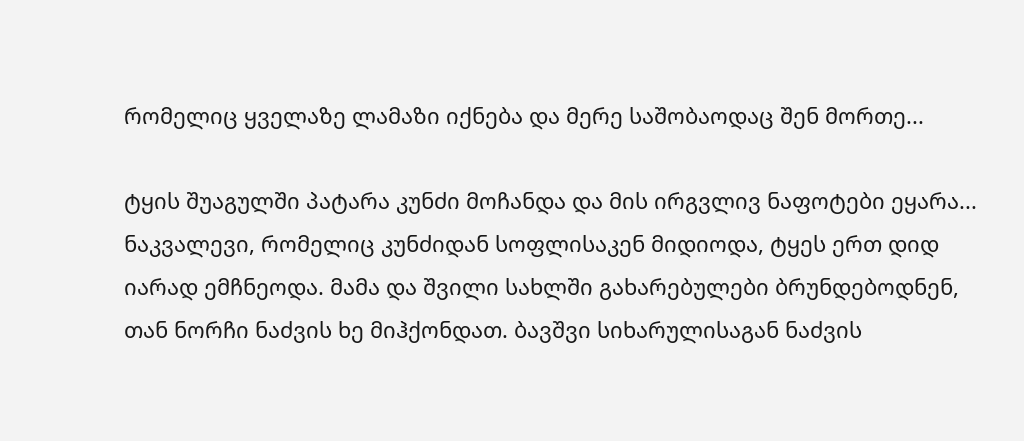რომელიც ყველაზე ლამაზი იქნება და მერე საშობაოდაც შენ მორთე...

ტყის შუაგულში პატარა კუნძი მოჩანდა და მის ირგვლივ ნაფოტები ეყარა... ნაკვალევი, რომელიც კუნძიდან სოფლისაკენ მიდიოდა, ტყეს ერთ დიდ იარად ემჩნეოდა. მამა და შვილი სახლში გახარებულები ბრუნდებოდნენ, თან ნორჩი ნაძვის ხე მიჰქონდათ. ბავშვი სიხარულისაგან ნაძვის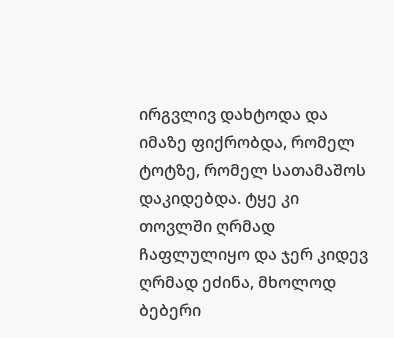ირგვლივ დახტოდა და იმაზე ფიქრობდა, რომელ ტოტზე, რომელ სათამაშოს დაკიდებდა. ტყე კი თოვლში ღრმად ჩაფლულიყო და ჯერ კიდევ ღრმად ეძინა, მხოლოდ ბებერი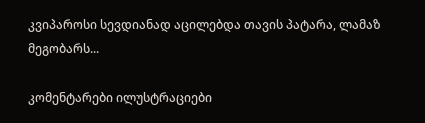კვიპაროსი სევდიანად აცილებდა თავის პატარა, ლამაზ მეგობარს...

კომენტარები ილუსტრაციები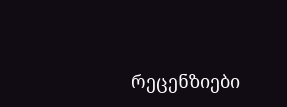რეცენზიები